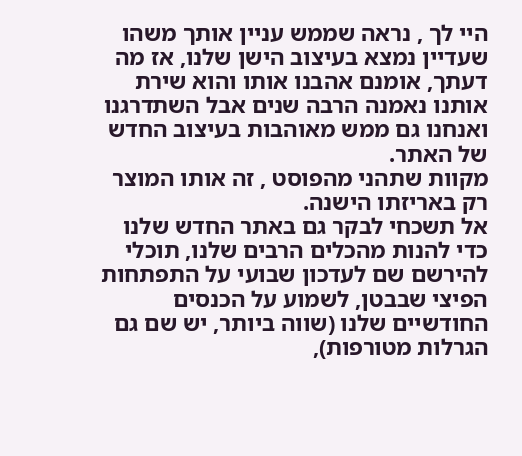היי לך , נראה שממש עניין אותך משהו שעדיין נמצא בעיצוב הישן שלנו, אז מה דעתך, אומנם אהבנו אותו והוא שירת אותנו נאמנה הרבה שנים אבל השתדרגנו ואנחנו גם ממש מאוהבות בעיצוב החדש של האתר.
מקוות שתהני מהפוסט , זה אותו המוצר רק באריזתו הישנה.
אל תשכחי לבקר גם באתר החדש שלנו כדי להנות מהכלים הרבים שלנו, תוכלי להירשם שם לעדכון שבועי על התפתחות הפיצי שבבטן, לשמוע על הכנסים החודשיים שלנו (שווה ביותר, יש שם גם הגרלות מטורפות),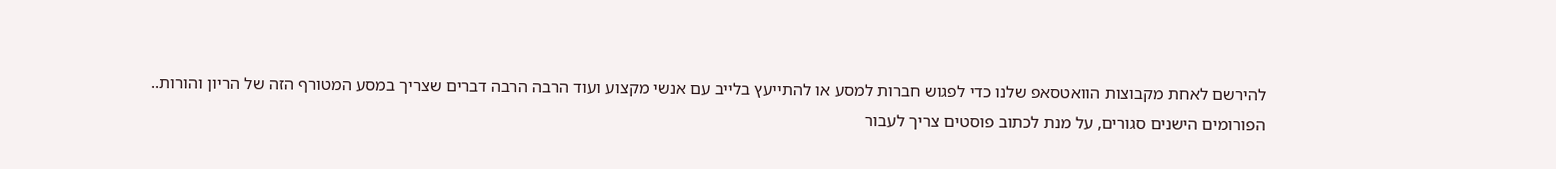להירשם לאחת מקבוצות הוואטסאפ שלנו כדי לפגוש חברות למסע או להתייעץ בלייב עם אנשי מקצוע ועוד הרבה הרבה דברים שצריך במסע המטורף הזה של הריון והורות..
הפורומים הישנים סגורים, על מנת לכתוב פוסטים צריך לעבור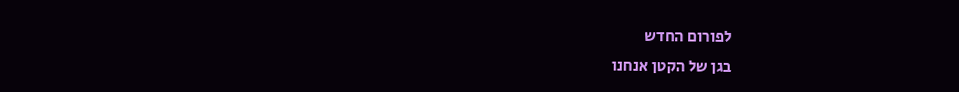לפורום החדש
בגן של הקטן אנחנו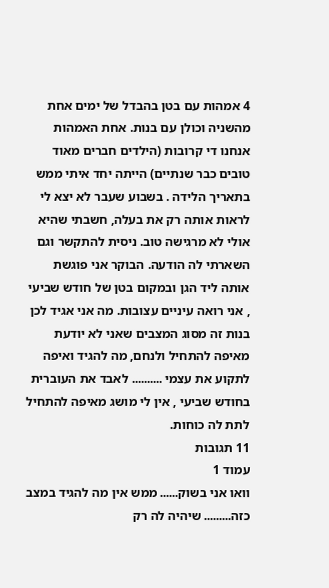4 אמהות עם בטן בהבדל של ימים אחת מהשניה וכולן עם בנות. אחת האמהות אנחנו די קרובות (הילדים חברים מאוד טובים כבר שנתיים) הייתה יחד איתי ממש בתאריך הלידה . בשבוע שעבר לא יצא לי לראות אותה רק את בעלה, חשבתי שהיא אולי לא מרגישה טוב. ניסית להתקשר וגם השארתי לה הודעה. הבוקר אני פוגשת אותה ליד הגן ובמקום בטן של חודש שביעי , אני רואה עיניים עצובות. מה אני אגיד לכן בנות זה מסוג המצבים שאני לא יודעת מאיפה להתחיל ולנחם, מה להגיד ואיפה לתקוע את עצמי .......... לאבד את העוברית בחודש שביעי , אין לי מושג מאיפה להתחיל לתת לה כוחות.
11 תגובות
עמוד 1
וואו אני בשוק...... ממש אין מה להגיד במצב כזה......... שיהיה לה רק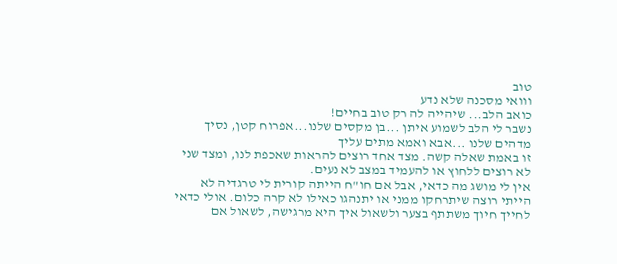טוב
ווואי מסכנה שלא נדע
כואב הלב... שיהייה לה רק טוב בחיים!
נשבר לי הלב לשמוע איתן ...בן מקסים שלנו...אפרוח קטן, נסיך מדהים שלנו ...אבא ואמא מתים עליך
זו באמת שאלה קשה. מצד אחד רוצים להראות שאכפת לנו, ומצד שני לא רוצים ללחוץ או להעמיד במצב לא נעים.
אין לי מושג מה כדאי, אבל אם חו"ח הייתה קורית לי טרגדיה לא הייתי רוצה שיתרחקו ממני או יתנהגו כאילו לא קרה כלום. אולי כדאי לחייך חיוך משתתף בצער ולשאול איך היא מרגישה, לשאול אם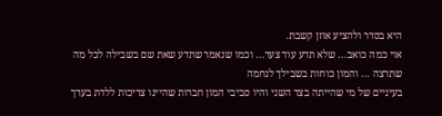היא בסדר ולהציע אוזן קשבת.
אוי כמה כואב... שלא תדע עוד צער... וכמו שנאמר שתדע שאת שם בשבילה לכל מה שתרצה ... והמון כוחות בשבילך לנחמה
בעיניים של מי שהייתה בצד השני והיו סביבי המון חברות שהיינו צריכות ללדת בערך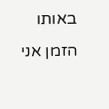באותו הזמן אני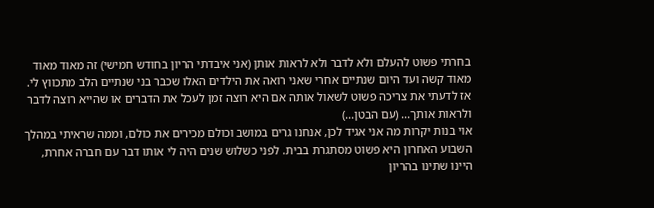בחרתי פשוט להעלם ולא לדבר ולא לראות אותן (אני איבדתי הריון בחודש חמישי) זה מאוד מאוד מאוד קשה ועד היום שנתיים אחרי שאני רואה את הילדים האלו שכבר בני שנתיים הלב מתכווץ לי. אז לדעתי את צריכה פשוט לשאול אותה אם היא רוצה זמן לעכל את הדברים או שהייא רוצה לדבר ולראות אותך... (עם הבטן...)
אוי בנות יקרות מה אני אגיד לכן, אנחנו גרים במושב וכולם מכירים את כולם, וממה שראיתי במהלך השבוע האחרון היא פשוט מסתגרת בבית. לפני כשלוש שנים היה לי אותו דבר עם חברה אחרת, היינו שתינו בהריון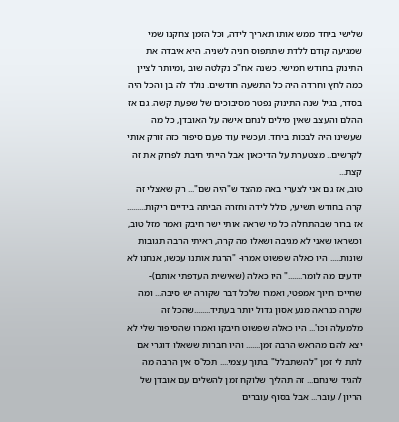שלישי ביחד ממש אותו תאריך לידה, וכל הזמן צחקנו שמי שמגיעה קודם ללדת שתתפוס חניה לשניה. היא איבדה את התינוק בחודש חמישי. כשנה אח"כ נקלטה שוב ,ומיותר לציין כמה לחץ וחרדה היה כל התשעה חודשים. נולד לה בן והכל היה בסדר, בגיל שנה התינוק נפטר מסיבוכים של שפעת קשה. גם אז ההלם והעצב שאין מילים לנחם אישה על האובדן, כל מה שעשינו היה לבכות ביחד. ועכשיו עוד פעם סיפור כזה זורק אותי לקרשים.. מצטערת על הדיכאון אבל הייתי חיבת לפרוק את זה קצת...
טוב, אז גם אני לצערי באה מהצד ש"היה שם"... רק שאצלי זה קרה בחודש תשיעי, כולל לידה וחזרה הביתה בידיים ריקות......... אז ברור שבהתחלה כל מי שראה אותי ישר חיבק ואמר מזל טוב, וכשראו שאני לא מגיבה ושאלו מה קרה, ראיתי הרבה תגובות שונות..... היו כאלה שפשוט אמרו- "הרגת אותנו עכשו, אנחנו לא יודעים מה לומר......." היו כאלה (שאישית העדפתי אותם)- שחייכו חיוך אמפטי, ואמרו שלכל דבר שקורה יש סיבה... ומה שקרה כנראה מנע אסון גדול יותר בעתיד........שהכל זה מלמעלה וכו'... היו כאלה שפשוט חיבקו ואמרו שהסיפור שלי לא יצא להם מהראש הרבה זמן....... והיו חברות ששאלו דוגרי אם לתת לי זמן "להשתבלל" בתוך עצמי.... תכל'ס אין הרבה מה להגיד שינחם... זה תהליך שלוקח זמן להשלים עם אובדן של הריון / עובר... אבל בסוף עוברים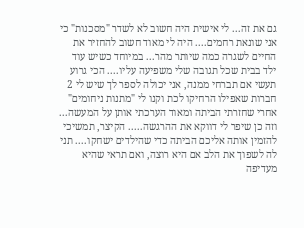גם את זה... לי אישית היה חשוב לא לשדר "מסכנות" כי אני שונאת רחמים.... היה לי מאוד חשוב להחזיר את החיים לשגרה כמה שיותר מהר... במיוחד כשיש עוד ילד בבית שכל תגובה שלי משפיעה עליו.... הכי גרוע תעשי אם תברחי ממנה, אני יכולה לספר לך שיש לי 2 חברות שאפילו הרחיקו לכת וקנו לי "מתנות ניחומים" אחרי שחזרתי הביתה ומאוד הערכתי אותן על המעשה... וזה כן שיפר לי דווקא את ההרגשה..... הקיצר, תמשיכי להזמין אותה אליכם הביתה כדי שהילדים ישחקו.... תני לה לשפוך את הלב אם היא רוצה, ואם תראי שהיא מעדיפה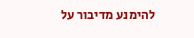להימנע מדיבור על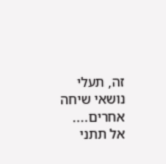זה, תעלי נושאי שיחה אחרים.... אל תתני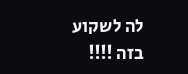לה לשקוע בזה !!!!